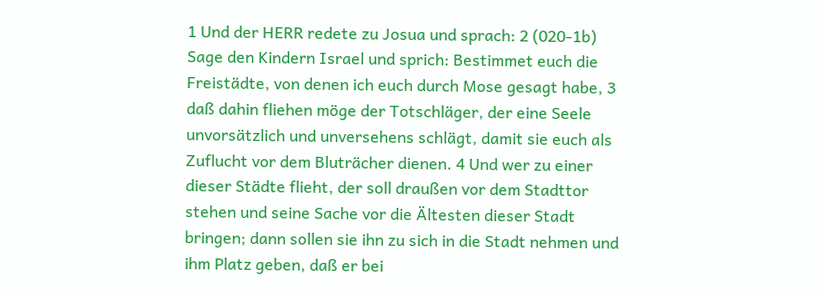1 Und der HERR redete zu Josua und sprach: 2 (020-1b) Sage den Kindern Israel und sprich: Bestimmet euch die Freistädte, von denen ich euch durch Mose gesagt habe, 3 daß dahin fliehen möge der Totschläger, der eine Seele unvorsätzlich und unversehens schlägt, damit sie euch als Zuflucht vor dem Bluträcher dienen. 4 Und wer zu einer dieser Städte flieht, der soll draußen vor dem Stadttor stehen und seine Sache vor die Ältesten dieser Stadt bringen; dann sollen sie ihn zu sich in die Stadt nehmen und ihm Platz geben, daß er bei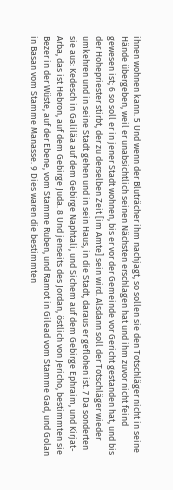ihnen wohnen kann. 5 Und wenn der Bluträcher ihm nachjagt, so sollen sie den Totschläger nicht in seine Hände übergeben, weil er unabsichtlich seinen Nächsten erschlagen hat und ihm zuvor nicht feind gewesen ist; 6 so soll er in jener Stadt wohnen, bis er vor der Gemeinde vor Gericht gestanden hat, und bis der Hohepriester stirbt, der zu derselben Zeit [im Amte] sein wird. Alsdann soll der Totschläger wieder umkehren und in seine Stadt gehen und in sein Haus, in die Stadt, daraus er geflohen ist. 7 Da sonderten sie aus: Kedesch in Galiläa auf dem Gebirge Naphtali, und Sichem auf dem Gebirge Ephraim, und Kirjat-Arba, das ist Hebron, auf dem Gebirge Juda. 8 Und jenseits des Jordan, östlich von Jericho, bestimmten sie Bezer in der Wüste, auf der Ebene, vom Stamme Ruben, und Ramot in Gilead vom Stamme Gad, und Golan in Basan vom Stamme Manasse. 9 Dies waren die bestimmten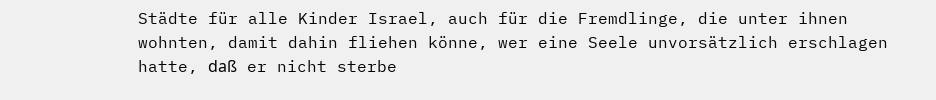Städte für alle Kinder Israel, auch für die Fremdlinge, die unter ihnen wohnten, damit dahin fliehen könne, wer eine Seele unvorsätzlich erschlagen hatte, daß er nicht sterbe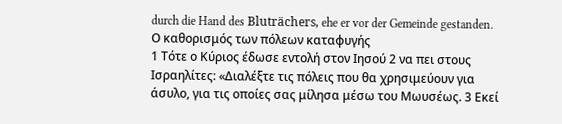durch die Hand des Bluträchers, ehe er vor der Gemeinde gestanden.
Ο καθορισμός των πόλεων καταφυγής
1 Τότε ο Κύριος έδωσε εντολή στον Ιησού 2 να πει στους Ισραηλίτες: «Διαλέξτε τις πόλεις που θα χρησιμεύουν για άσυλο, για τις οποίες σας μίλησα μέσω του Μωυσέως. 3 Εκεί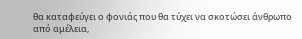θα καταφεύγει ο φονιάς που θα τύχει να σκοτώσει άνθρωπο από αμέλεια,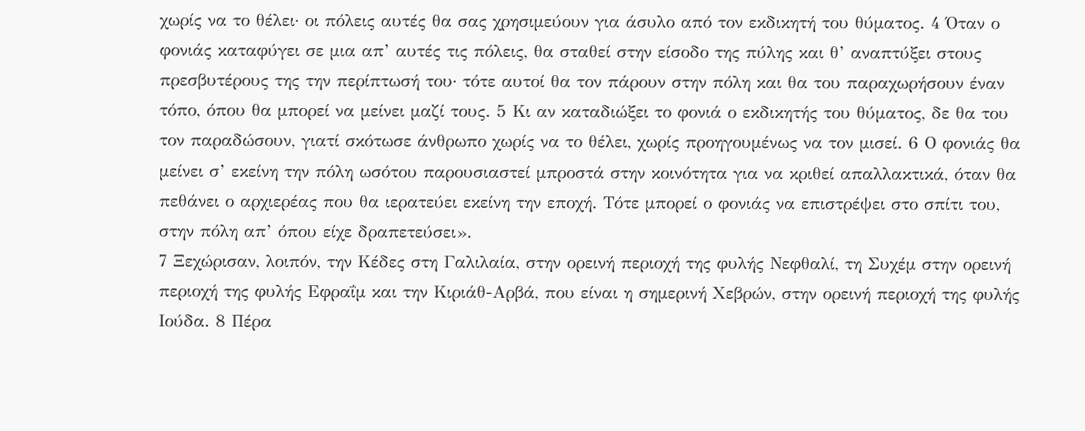χωρίς να το θέλει· οι πόλεις αυτές θα σας χρησιμεύουν για άσυλο από τον εκδικητή του θύματος. 4 Όταν ο φονιάς καταφύγει σε μια απ’ αυτές τις πόλεις, θα σταθεί στην είσοδο της πύλης και θ’ αναπτύξει στους πρεσβυτέρους της την περίπτωσή του· τότε αυτοί θα τον πάρουν στην πόλη και θα του παραχωρήσουν έναν τόπο, όπου θα μπορεί να μείνει μαζί τους. 5 Κι αν καταδιώξει το φονιά ο εκδικητής του θύματος, δε θα του τον παραδώσουν, γιατί σκότωσε άνθρωπο χωρίς να το θέλει, χωρίς προηγουμένως να τον μισεί. 6 Ο φονιάς θα μείνει σ’ εκείνη την πόλη ωσότου παρουσιαστεί μπροστά στην κοινότητα για να κριθεί απαλλακτικά, όταν θα πεθάνει ο αρχιερέας που θα ιερατεύει εκείνη την εποχή. Τότε μπορεί ο φονιάς να επιστρέψει στο σπίτι του, στην πόλη απ’ όπου είχε δραπετεύσει».
7 Ξεχώρισαν, λοιπόν, την Κέδες στη Γαλιλαία, στην ορεινή περιοχή της φυλής Νεφθαλί, τη Συχέμ στην ορεινή περιοχή της φυλής Εφραΐμ και την Κιριάθ-Αρβά, που είναι η σημερινή Χεβρών, στην ορεινή περιοχή της φυλής Ιούδα. 8 Πέρα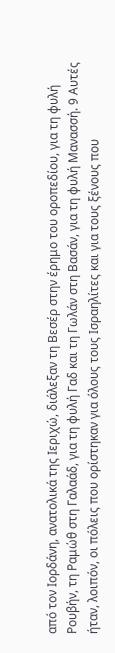από τον Ιορδάνη, ανατολικά της Ιεριχώ, διάλεξαν τη Βεσέρ στην έρημο του οροπεδίου, για τη φυλή Ρουβήν, τη Ραμώθ στη Γαλαάδ, για τη φυλή Γαδ και τη Γωλάν στη Βασάν, για τη φυλή Μανασσή. 9 Αυτές ήταν, λοιπόν, οι πόλεις που ορίστηκαν για όλους τους Ισραηλίτες και για τους ξένους που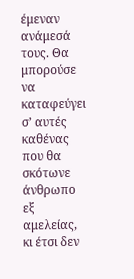έμεναν ανάμεσά τους. Θα μπορούσε να καταφεύγει σ’ αυτές καθένας που θα σκότωνε άνθρωπο εξ αμελείας, κι έτσι δεν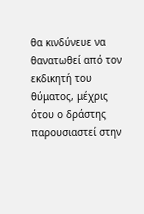θα κινδύνευε να θανατωθεί από τον εκδικητή του θύματος, μέχρις ότου ο δράστης παρουσιαστεί στην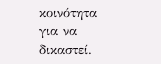κοινότητα για να δικαστεί.